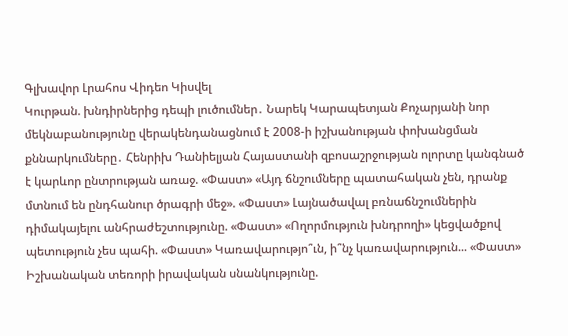Գլխավոր Լրահոս Վիդեո Կիսվել
Կուրթան. խնդիրներից դեպի լուծումներ․ Նարեկ Կարապետյան Քոչարյանի նոր մեկնաբանությունը վերակենդանացնում է 2008-ի իշխանության փոխանցման քննարկումները․ Հենրիխ Դանիելյան Հայաստանի զբոսաշրջության ոլորտը կանգնած է կարևոր ընտրության առաջ. «Փաստ» «Այդ ճնշումները պատահական չեն, դրանք մտնում են ընդհանուր ծրագրի մեջ». «Փաստ» Լայնածավալ բռնաճնշումներին դիմակայելու անհրաժեշտությունը. «Փաստ» «Ողորմություն խնդրողի» կեցվածքով պետություն չես պահի. «Փաստ» Կառավարությո՞ւն, ի՞նչ կառավարություն... «Փաստ» Իշխանական տեռորի իրավական սնանկությունը.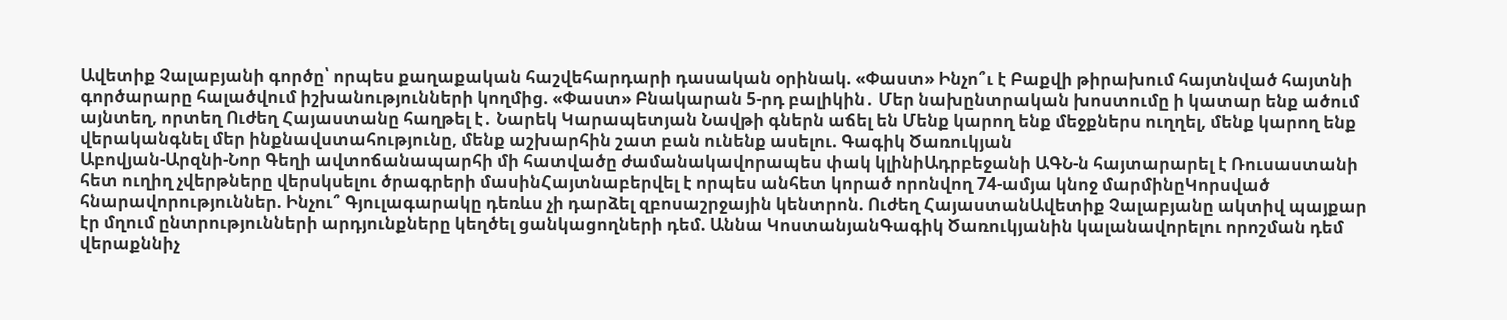Ավետիք Չալաբյանի գործը՝ որպես քաղաքական հաշվեհարդարի դասական օրինակ. «Փաստ» Ինչո՞ւ է Բաքվի թիրախում հայտնված հայտնի գործարարը հալածվում իշխանությունների կողմից. «Փաստ» Բնակարան 5-րդ բալիկին․ Մեր նախընտրական խոստումը ի կատար ենք ածում այնտեղ, որտեղ Ուժեղ Հայաստանը հաղթել է․ Նարեկ Կարապետյան Նավթի գներն աճել են Մենք կարող ենք մեջքներս ուղղել, մենք կարող ենք վերականգնել մեր ինքնավստահությունը, մենք աշխարհին շատ բան ունենք ասելու. Գագիկ Ծառուկյան
Աբովյան-Արզնի-Նոր Գեղի ավտոճանապարհի մի հատվածը ժամանակավորապես փակ կլինիԱդրբեջանի ԱԳՆ-ն հայտարարել է Ռուսաստանի հետ ուղիղ չվերթները վերսկսելու ծրագրերի մասինՀայտնաբերվել է որպես անհետ կորած որոնվող 74-ամյա կնոջ մարմինըԿորսված հնարավորություններ. Ինչու՞ Գյուլագարակը դեռևս չի դարձել զբոսաշրջային կենտրոն. Ուժեղ ՀայաստանԱվետիք Չալաբյանը ակտիվ պայքար էր մղում ընտրությունների արդյունքները կեղծել ցանկացողների դեմ. Աննա ԿոստանյանԳագիկ Ծառուկյանին կալանավորելու որոշման դեմ վերաքննիչ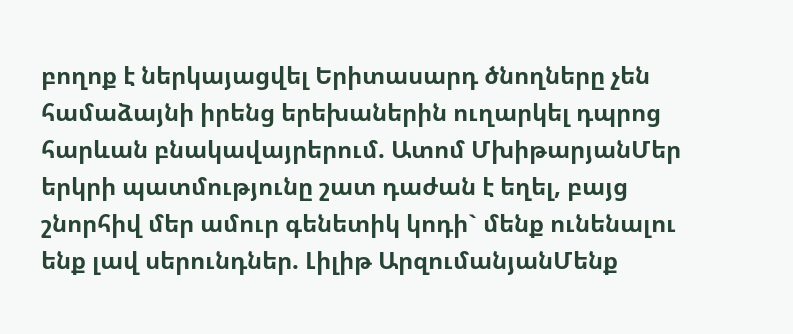բողոք է ներկայացվել Երիտասարդ ծնողները չեն համաձայնի իրենց երեխաներին ուղարկել դպրոց հարևան բնակավայրերում. Ատոմ ՄխիթարյանՄեր երկրի պատմությունը շատ դաժան է եղել, բայց շնորհիվ մեր ամուր գենետիկ կոդի` մենք ունենալու ենք լավ սերունդներ. Լիլիթ ԱրզումանյանՄենք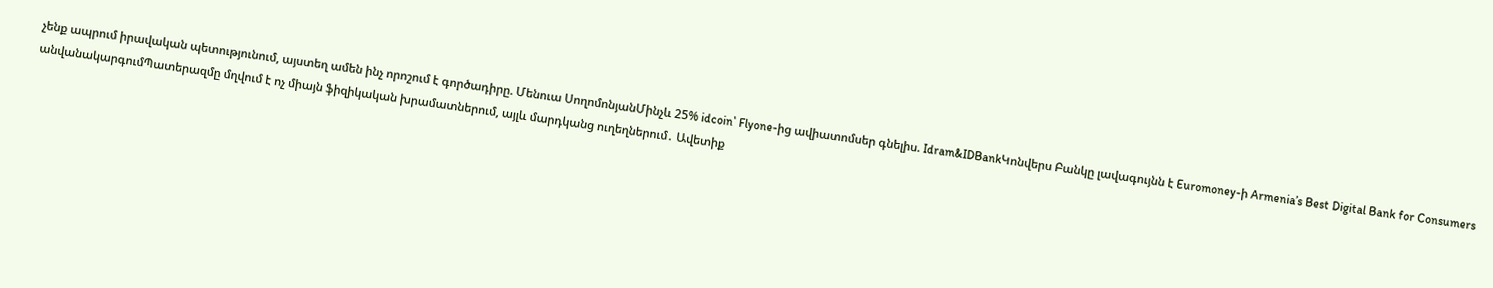չենք ապրում իրավական պետությունում, այստեղ ամեն ինչ որոշում է գործադիրը. Մենուա ՍողոմոնյանՄինչև 25% idcoin՝ Flyone-ից ավիատոմսեր գնելիս. Idram&IDBankԿոնվերս Բանկը լավագույնն է Euromoney-ի Armenia’s Best Digital Bank for Consumers անվանակարգումՊատերազմը մղվում է ոչ միայն ֆիզիկական խրամատներում, այլև մարդկանց ուղեղներում․ Ավետիք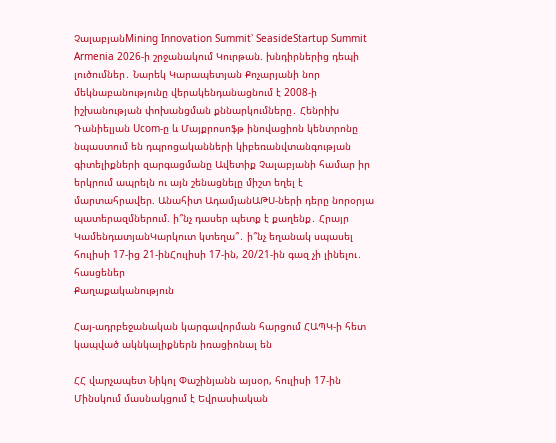ՉալաբյանMining Innovation Summit՝ SeasideStartup Summit Armenia 2026-ի շրջանակում Կուրթան. խնդիրներից դեպի լուծումներ․ Նարեկ Կարապետյան Քոչարյանի նոր մեկնաբանությունը վերակենդանացնում է 2008-ի իշխանության փոխանցման քննարկումները․ Հենրիխ Դանիելյան Ucom-ը և Մայքրոսոֆթ ինովացիոն կենտրոնը նպաստում են դպրոցականների կիբեռանվտանգության գիտելիքների զարգացմանը Ավետիք Չալաբյանի համար իր երկրում ապրելն ու այն շենացնելը միշտ եղել է մարտահրավեր. Անահիտ ԱդամյանԱԹՍ-ների դերը նորօրյա պատերազմներում. ի՞նչ դասեր պետք է քաղենք․ Հրայր ԿամենդատյանԿարկուտ կտեղա՞․ ի՞նչ եղանակ սպասել հուլիսի 17-ից 21-ինՀուլիսի 17-ին, 20/21-ին գազ չի լինելու․ հասցեներ
Քաղաքականություն

Հայ-ադրբեջանական կարգավորման հարցում ՀԱՊԿ-ի հետ կապված ակնկալիքներն իռացիոնալ են

ՀՀ վարչապետ Նիկոլ Փաշինյանն այսօր, հուլիսի 17-ին Մինսկում մասնակցում է Եվրասիական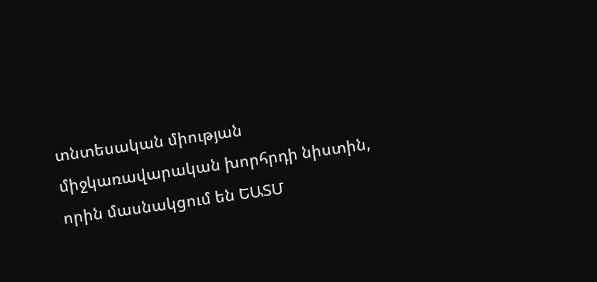տնտեսական միության միջկառավարական խորհրդի նիստին, որին մասնակցում են ԵԱՏՄ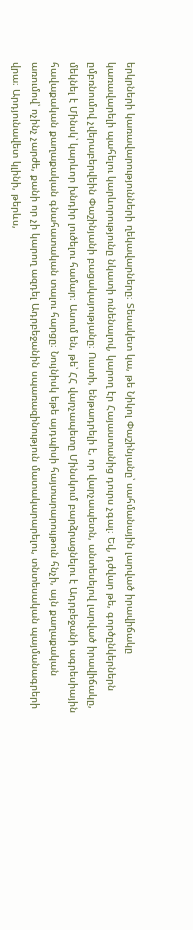երկրների կառավարությունների ղեկավարները։ Տեսակետ կա, թե Նիկոլ Փաշինյանը՝ սահմանային լարված իրավիճակը կառավարելի պահելու կարևորությունը նկատի ունենալով, կարող էր Հայաստանից դուրս չգալ։ Եվ, դժվար թե, գործընկերներն ըմբռնումով չվերաբերվեին Փաշինյանի բացակայությանը։ Ուստի, ենթադրելի է, որ վարչապետն, անտեսելով լարված իրավիճակը, մեկնել է Մինսկ՝ կարևոր խնդիր լուծելու համար։ Ասում են, թե՝ ՀՀ վարչապետը Մինսկում բարձրացնելու է Ադրբեջանի ագրեսիային հավաքական քաղաքական գնահատական տալու հարցը։ Նույնիսկ եթե այդպիսի հայտարարույթուն հնչի, այն քաղաքական առումով՝ ոչինչ չարժե, քանի որ չի կարող ազդել Ադրբեջանին սպառազինություն մատակարարելու, տնտեսական պայմանագրերի վրա։ Արդյունավետ կլինի, թերևս,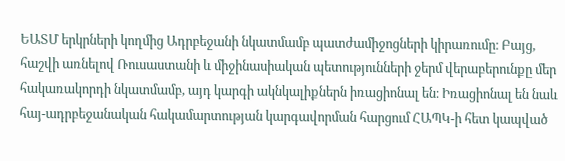ԵԱՏՄ երկրների կողմից Ադրբեջանի նկատմամբ պատժամիջոցների կիրառումը։ Բայց, հաշվի առնելով Ռուսաստանի և միջինասիական պետությունների ջերմ վերաբերունքը մեր հակառակորդի նկատմամբ, այդ կարգի ակնկալիքներն իռացիոնալ են։ Իռացիոնալ են նաև հայ-ադրբեջանական հակամարտության կարգավորման հարցում ՀԱՊԿ-ի հետ կապված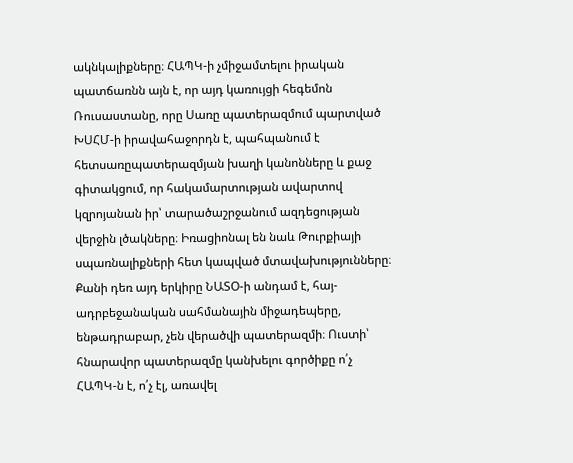ակնկալիքները։ ՀԱՊԿ-ի չմիջամտելու իրական պատճառնն այն է, որ այդ կառույցի հեգեմոն Ռուսաստանը, որը Սառը պատերազմում պարտված ԽՍՀՄ-ի իրավահաջորդն է, պահպանում է հետսառըպատերազմյան խաղի կանոնները և քաջ գիտակցում, որ հակամարտության ավարտով կզրոյանան իր՝ տարածաշրջանում ազդեցության վերջին լծակները։ Իռացիոնալ են նաև Թուրքիայի սպառնալիքների հետ կապված մտավախությունները։ Քանի դեռ այդ երկիրը ՆԱՏՕ-ի անդամ է, հայ-ադրբեջանական սահմանային միջադեպերը, ենթադրաբար, չեն վերածվի պատերազմի։ Ուստի՝ հնարավոր պատերազմը կանխելու գործիքը ո՛չ ՀԱՊԿ-ն է, ո՛չ էլ, առավել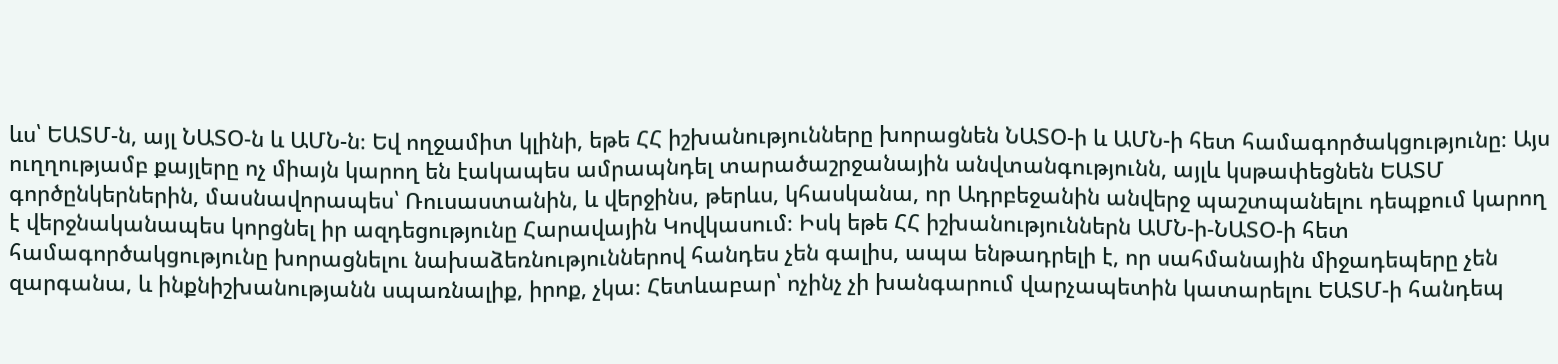ևս՝ ԵԱՏՄ-ն, այլ ՆԱՏՕ-ն և ԱՄՆ-ն։ Եվ ողջամիտ կլինի, եթե ՀՀ իշխանությունները խորացնեն ՆԱՏՕ-ի և ԱՄՆ-ի հետ համագործակցությունը։ Այս ուղղությամբ քայլերը ոչ միայն կարող են էակապես ամրապնդել տարածաշրջանային անվտանգությունն, այլև կսթափեցնեն ԵԱՏՄ գործընկերներին, մասնավորապես՝ Ռուսաստանին, և վերջինս, թերևս, կհասկանա, որ Ադրբեջանին անվերջ պաշտպանելու դեպքում կարող է վերջնականապես կորցնել իր ազդեցությունը Հարավային Կովկասում։ Իսկ եթե ՀՀ իշխանություններն ԱՄՆ-ի-ՆԱՏՕ-ի հետ համագործակցությունը խորացնելու նախաձեռնություններով հանդես չեն գալիս, ապա ենթադրելի է, որ սահմանային միջադեպերը չեն զարգանա, և ինքնիշխանությանն սպառնալիք, իրոք, չկա։ Հետևաբար՝ ոչինչ չի խանգարում վարչապետին կատարելու ԵԱՏՄ-ի հանդեպ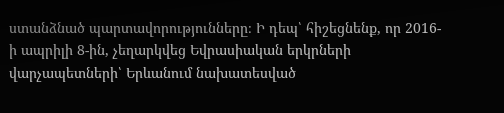ստանձնած պարտավորությունները։ Ի դեպ՝ հիշեցնենք, որ 2016-ի ապրիլի 8-ին, չեղարկվեց Եվրասիական երկրների վարչապետների՝ Երևանում նախատեսված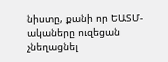նիստը, քանի որ ԵԱՏՄ-ակաները ուզեցան չնեղացնել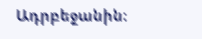Ադրբեջանին։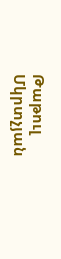Թաթուլ Մկրտչյան